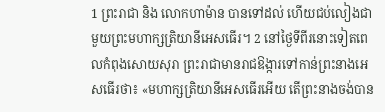1 ព្រះរាជា និង លោកហាម៉ាន បានទៅដល់ ហើយជប់លៀងជាមួយព្រះមហាក្សត្រិយានីអេសធើរ។ 2 នៅថ្ងៃទីពីរនោះទៀតពេលកំពុងសោយសុរា ព្រះរាជាមានរាជឱង្ការទៅកាន់ព្រះនាងអេសធើរថា៖ «មហាក្សត្រិយានីអេសធើរអើយ តើព្រះនាងចង់បាន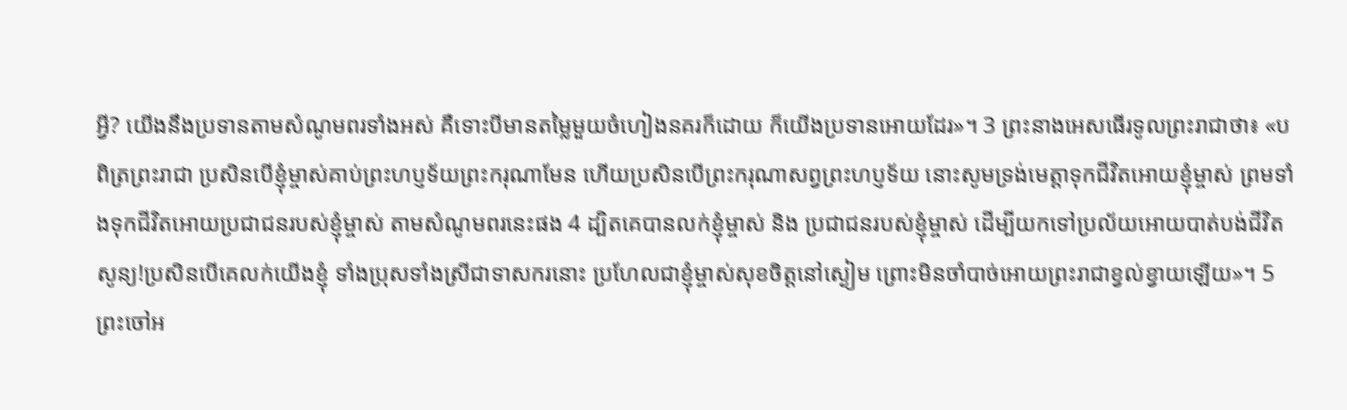អ្វី? យើងនឹងប្រទានតាមសំណូមពរទាំងអស់ គឺទោះបីមានតម្លៃមួយចំហៀងនគរក៏ដោយ ក៏យើងប្រទានអោយដែរ»។ 3 ព្រះនាងអេសធើរទូលព្រះរាជាថា៖ «បពិត្រព្រះរាជា ប្រសិនបើខ្ញុំម្ចាស់គាប់ព្រះហប្ញទ័យព្រះករុណាមែន ហើយប្រសិនបើព្រះករុណាសព្វព្រះហប្ញទ័យ នោះសូមទ្រង់មេត្តាទុកជីវិតអោយខ្ញុំម្ចាស់ ព្រមទាំងទុកជីវិតអោយប្រជាជនរបស់ខ្ញុំម្ចាស់ តាមសំណូមពរនេះផង 4 ដ្បិតគេបានលក់ខ្ញុំម្ចាស់ និង ប្រជាជនរបស់ខ្ញុំម្ចាស់ ដើម្បីយកទៅប្រល័យអោយបាត់បង់ជីវិតសូន្យ!ប្រសិនបើគេលក់យើងខ្ញុំ ទាំងប្រុសទាំងស្រីជាទាសករនោះ ប្រហែលជាខ្ញុំម្ចាស់សុខចិត្តនៅស្ងៀម ព្រោះមិនចាំបាច់អោយព្រះរាជាខ្វល់ខ្វាយឡើយ»។ 5 ព្រះចៅអ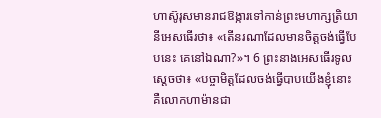ហាស៊ូរុសមានរាជឱង្ការទៅកាន់ព្រះមហាក្សត្រិយានីអេសធើរថា៖ «តើនរណាដែលមានចិត្តចង់ធ្វើបែបនេះ គេនៅឯណា?»។ 6 ព្រះនាងអេសធើរទូលស្តេចថា៖ «បច្ចាមិត្តដែលចង់ធ្វើបាបយើងខ្ញុំនោះ គឺលោកហាម៉ានជា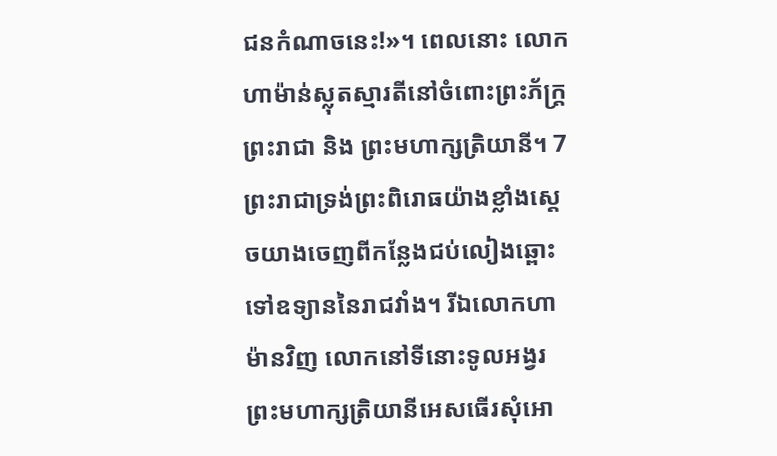ជនកំណាចនេះ!»។ ពេលនោះ លោកហាម៉ាន់ស្លុតស្មារតីនៅចំពោះព្រះភ័ក្ត្រព្រះរាជា និង ព្រះមហាក្សត្រិយានី។ 7 ព្រះរាជាទ្រង់ព្រះពិរោធយ៉ាងខ្លាំងស្តេចយាងចេញពីកន្លែងជប់លៀងឆ្ពោះទៅឧទ្យាននៃរាជវាំង។ រីឯលោកហាម៉ានវិញ លោកនៅទីនោះទូលអង្វរព្រះមហាក្សត្រិយានីអេសធើរសុំអោ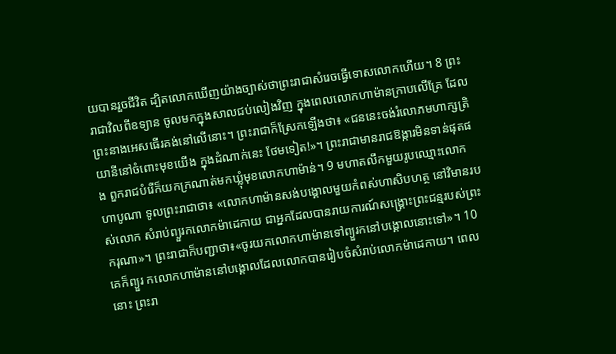យបានរួចជីវិត ដ្បិតលោកឃើញយ៉ាងច្បាស់ថាព្រះរាជាសំរេចធ្វើទោសលោកហើយ។ 8 ព្រះរាជាវិលពីឧទ្យាន ចូលមកក្នុងសាលជប់លៀងវិញ ក្នុងពេលលោកហាម៉ានក្រាបលើគ្រែ ដែលព្រះនាងអេសធើរគង់នៅលើនោះ។ ព្រះរាជាក៏ស្រែកឡើងថា៖ «ជននេះចង់រំលោភមហាក្សត្រិយានីនៅចំពោះមុខយើង ក្នុងដំណាក់នេះ ថែមទៀត!»។ ព្រះរាជាមានរាជឱង្ការមិនទាន់ផុតផង ពួករាជបំរើក៏យកក្រណាត់មកឃ្លុំមុខលោកហាម៉ាន់។ 9 មហាតលឹកមួយរូបឈ្មោះលោកហាបូណា ទូលព្រះរាជាថា៖ «លោកហាម៉ានសង់បង្គោលមួយកំពស់ហាសិបហត្ថ នៅវិមានរបស់លោក សំរាប់ព្យួរកលោកម៉ាដេកាយ ជាអ្នកដែលបានរាយការណ៍សង្គ្រោះព្រះជន្មរបស់ព្រះករុណា»។ ព្រះរាជាក៏បញ្ជាថា៖«ចូរយកលោកហាម៉ានទៅព្យួរកនៅបង្គោលនោះទៅ»។ 10 គេក៏ព្យួរ កលោកហាម៉ាននៅបង្គោលដែលលោកបានរៀបចំសំរាប់លោកម៉ាដេកាយ។ ពេលនោះ ព្រះរា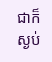ជាក៏ស្ងប់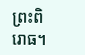ព្រះពិរោធ។